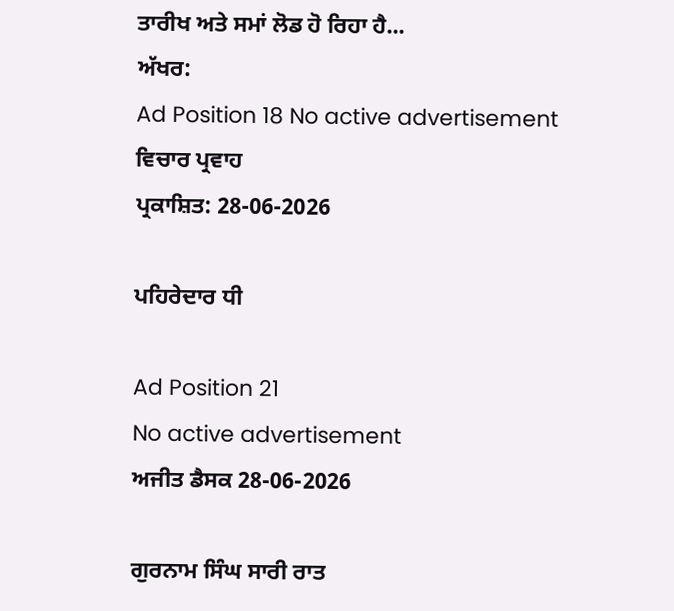ਤਾਰੀਖ ਅਤੇ ਸਮਾਂ ਲੋਡ ਹੋ ਰਿਹਾ ਹੈ...
ਅੱਖਰ:
Ad Position 18 No active advertisement
ਵਿਚਾਰ ਪ੍ਰਵਾਹ
ਪ੍ਰਕਾਸ਼ਿਤ: 28-06-2026

ਪਹਿਰੇਦਾਰ ਧੀ

Ad Position 21
No active advertisement
ਅਜੀਤ ਡੈਸਕ 28-06-2026

ਗੁਰਨਾਮ ਸਿੰਘ ਸਾਰੀ ਰਾਤ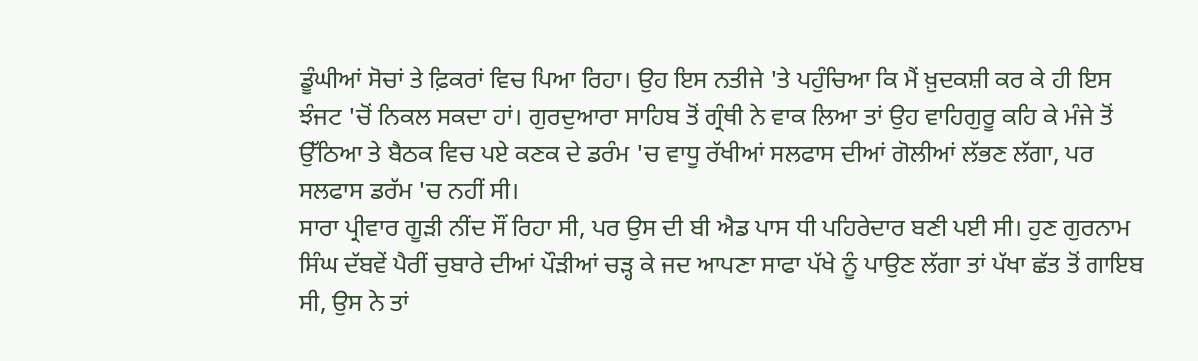ਡੂੰਘੀਆਂ ਸੋਚਾਂ ਤੇ ਫ਼ਿਕਰਾਂ ਵਿਚ ਪਿਆ ਰਿਹਾ। ਉਹ ਇਸ ਨਤੀਜੇ 'ਤੇ ਪਹੁੰਚਿਆ ਕਿ ਮੈਂ ਖ਼ੁਦਕਸ਼ੀ ਕਰ ਕੇ ਹੀ ਇਸ ਝੰਜਟ 'ਚੋਂ ਨਿਕਲ ਸਕਦਾ ਹਾਂ। ਗੁਰਦੁਆਰਾ ਸਾਹਿਬ ਤੋਂ ਗ੍ਰੰਥੀ ਨੇ ਵਾਕ ਲਿਆ ਤਾਂ ਉਹ ਵਾਹਿਗੁਰੂ ਕਹਿ ਕੇ ਮੰਜੇ ਤੋਂ ਉੱਠਿਆ ਤੇ ਬੈਠਕ ਵਿਚ ਪਏ ਕਣਕ ਦੇ ਡਰੰਮ 'ਚ ਵਾਧੂ ਰੱਖੀਆਂ ਸਲਫਾਸ ਦੀਆਂ ਗੋਲੀਆਂ ਲੱਭਣ ਲੱਗਾ, ਪਰ ਸਲਫਾਸ ਡਰੱਮ 'ਚ ਨਹੀਂ ਸੀ।
ਸਾਰਾ ਪ੍ਰੀਵਾਰ ਗੂੜੀ ਨੀਂਦ ਸੌਂ ਰਿਹਾ ਸੀ, ਪਰ ਉਸ ਦੀ ਬੀ ਐਡ ਪਾਸ ਧੀ ਪਹਿਰੇਦਾਰ ਬਣੀ ਪਈ ਸੀ। ਹੁਣ ਗੁਰਨਾਮ ਸਿੰਘ ਦੱਬਵੇਂ ਪੈਰੀਂ ਚੁਬਾਰੇ ਦੀਆਂ ਪੌੜੀਆਂ ਚੜ੍ਹ ਕੇ ਜਦ ਆਪਣਾ ਸਾਫਾ ਪੱਖੇ ਨੂੰ ਪਾਉਣ ਲੱਗਾ ਤਾਂ ਪੱਖਾ ਛੱਤ ਤੋਂ ਗਾਇਬ ਸੀ, ਉਸ ਨੇ ਤਾਂ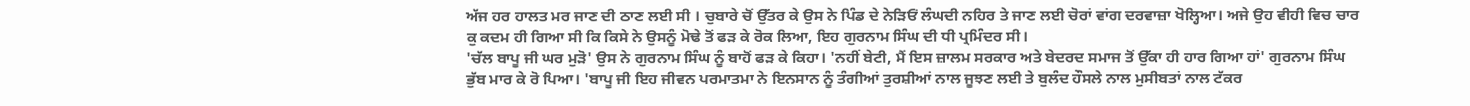ਅੱਜ ਹਰ ਹਾਲਤ ਮਰ ਜਾਣ ਦੀ ਠਾਣ ਲਈ ਸੀ । ਚੁਬਾਰੇ ਚੋਂ ਉੱਤਰ ਕੇ ਉਸ ਨੇ ਪਿੰਡ ਦੇ ਨੇੜਿਓਂ ਲੰਘਦੀ ਨਹਿਰ ਤੇ ਜਾਣ ਲਈ ਚੋਰਾਂ ਵਾਂਗ ਦਰਵਾਜ਼ਾ ਖੋਲ੍ਹਿਆ। ਅਜੇ ਉਹ ਵੀਹੀ ਵਿਚ ਚਾਰ ਕੁ ਕਦਮ ਹੀ ਗਿਆ ਸੀ ਕਿ ਕਿਸੇ ਨੇ ਉਸਨੂੰ ਮੋਢੇ ਤੋਂ ਫੜ ਕੇ ਰੋਕ ਲਿਆ, ਇਹ ਗੁਰਨਾਮ ਸਿੰਘ ਦੀ ਧੀ ਪ੍ਰਮਿੰਦਰ ਸੀ।
'ਚੱਲ ਬਾਪੂ ਜੀ ਘਰ ਮੁੜੋ' ਉਸ ਨੇ ਗੁਰਨਾਮ ਸਿੰਘ ਨੂੰ ਬਾਹੋਂ ਫੜ ਕੇ ਕਿਹਾ। 'ਨਹੀਂ ਬੇਟੀ, ਮੈਂ ਇਸ ਜ਼ਾਲਮ ਸਰਕਾਰ ਅਤੇ ਬੇਦਰਦ ਸਮਾਜ ਤੋਂ ਉੱਕਾ ਹੀ ਹਾਰ ਗਿਆ ਹਾਂ' ਗੁਰਨਾਮ ਸਿੰਘ ਭੁੱਬ ਮਾਰ ਕੇ ਰੋ ਪਿਆ। 'ਬਾਪੂ ਜੀ ਇਹ ਜੀਵਨ ਪਰਮਾਤਮਾ ਨੇ ਇਨਸਾਨ ਨੂੰ ਤੰਗੀਆਂ ਤੁਰਸ਼ੀਆਂ ਨਾਲ ਜੂਝਣ ਲਈ ਤੇ ਬੁਲੰਦ ਹੌਸਲੇ ਨਾਲ ਮੁਸੀਬਤਾਂ ਨਾਲ ਟੱਕਰ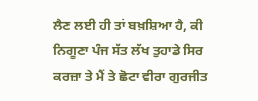ਲੈਣ ਲਈ ਹੀ ਤਾਂ ਬਖ਼ਸ਼ਿਆ ਹੈ, ਕੀ ਨਿਗੂਣਾ ਪੰਜ ਸੱਤ ਲੱਖ ਤੁਹਾਡੇ ਸਿਰ ਕਰਜ਼ਾ ਤੇ ਮੈਂ ਤੇ ਛੋਟਾ ਵੀਰਾ ਗੁਰਜੀਤ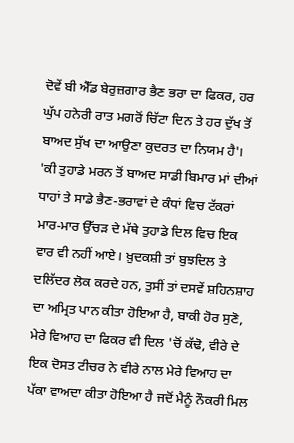ਦੋਵੇਂ ਬੀ ਐੱਡ ਬੇਰੁਜ਼ਗਾਰ ਭੈਣ ਭਰਾ ਦਾ ਫਿਕਰ, ਹਰ ਘੁੱਪ ਹਨੇਰੀ ਰਾਤ ਮਗਰੋਂ ਚਿੱਟਾ ਦਿਨ ਤੇ ਹਰ ਦੁੱਖ ਤੋਂ ਬਾਅਦ ਸੁੱਖ ਦਾ ਆਉਣਾ ਕੁਦਰਤ ਦਾ ਨਿਯਮ ਹੈ'।
'ਕੀ ਤੁਹਾਡੇ ਮਰਨ ਤੋਂ ਬਾਅਦ ਸਾਡੀ ਬਿਮਾਰ ਮਾਂ ਦੀਆਂ ਧਾਹਾਂ ਤੇ ਸਾਡੇ ਭੈਣ-ਭਰਾਵਾਂ ਦੇ ਕੰਧਾਂ ਵਿਚ ਟੱਕਰਾਂ ਮਾਰ-ਮਾਰ ਉੱਚੜ ਦੇ ਮੱਥੇ ਤੁਹਾਡੇ ਦਿਲ ਵਿਚ ਇਕ ਵਾਰ ਵੀ ਨਹੀਂ ਆਏ। ਖ਼ੁਦਕਸ਼ੀ ਤਾਂ ਬੁਝਦਿਲ ਤੇ ਦਲਿੱਦਰ ਲੋਕ ਕਰਦੇ ਹਨ, ਤੁਸੀਂ ਤਾਂ ਦਸਵੇਂ ਸ਼ਹਿਨਸ਼ਾਹ ਦਾ ਅਮ੍ਰਿਤ ਪਾਨ ਕੀਤਾ ਹੋਇਆ ਹੈ, ਬਾਕੀ ਹੋਰ ਸੁਣੋ, ਮੇਰੇ ਵਿਆਹ ਦਾ ਫਿਕਰ ਵੀ ਦਿਲ 'ਚੋਂ ਕੱਢੋ, ਵੀਰੇ ਦੇ ਇਕ ਦੋਸਤ ਟੀਚਰ ਨੇ ਵੀਰੇ ਨਾਲ ਮੇਰੇ ਵਿਆਹ ਦਾ ਪੱਕਾ ਵਾਅਦਾ ਕੀਤਾ ਹੋਇਆ ਹੈ ਜਦੋਂ ਮੈਨੂੰ ਨੌਕਰੀ ਮਿਲ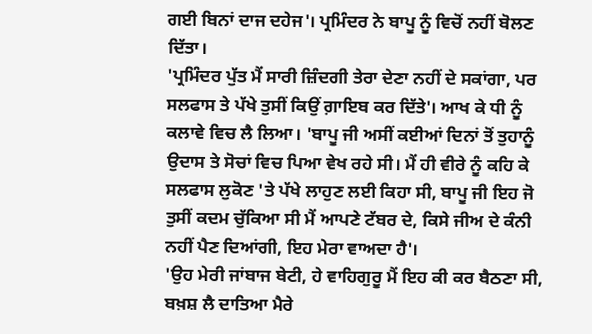ਗਈ ਬਿਨਾਂ ਦਾਜ ਦਹੇਜ'। ਪ੍ਰਮਿੰਦਰ ਨੇ ਬਾਪੂ ਨੂੰ ਵਿਚੋਂ ਨਹੀਂ ਬੋਲਣ ਦਿੱਤਾ।
'ਪ੍ਰਮਿੰਦਰ ਪੁੱਤ ਮੈਂ ਸਾਰੀ ਜ਼ਿੰਦਗੀ ਤੇਰਾ ਦੇਣਾ ਨਹੀਂ ਦੇ ਸਕਾਂਗਾ, ਪਰ ਸਲਫਾਸ ਤੇ ਪੱਖੇ ਤੁਸੀਂ ਕਿਉਂ ਗ਼ਾਇਬ ਕਰ ਦਿੱਤੇ'। ਆਖ ਕੇ ਧੀ ਨੂੰ ਕਲਾਵੇ ਵਿਚ ਲੈ ਲਿਆ। 'ਬਾਪੂ ਜੀ ਅਸੀਂ ਕਈਆਂ ਦਿਨਾਂ ਤੋਂ ਤੁਹਾਨੂੰ ਉਦਾਸ ਤੇ ਸੋਚਾਂ ਵਿਚ ਪਿਆ ਵੇਖ ਰਹੇ ਸੀ। ਮੈਂ ਹੀ ਵੀਰੇ ਨੂੰ ਕਹਿ ਕੇ ਸਲਫਾਸ ਲੁਕੋਣ 'ਤੇ ਪੱਖੇ ਲਾਹੁਣ ਲਈ ਕਿਹਾ ਸੀ, ਬਾਪੂ ਜੀ ਇਹ ਜੋ ਤੁਸੀਂ ਕਦਮ ਚੁੱਕਿਆ ਸੀ ਮੈਂ ਆਪਣੇ ਟੱਬਰ ਦੇ, ਕਿਸੇ ਜੀਅ ਦੇ ਕੰਨੀ ਨਹੀਂ ਪੈਣ ਦਿਆਂਗੀ, ਇਹ ਮੇਰਾ ਵਾਅਦਾ ਹੈ'।
'ਉਹ ਮੇਰੀ ਜਾਂਬਾਜ ਬੇਟੀ, ਹੇ ਵਾਹਿਗੁਰੂ ਮੈਂ ਇਹ ਕੀ ਕਰ ਬੈਠਣਾ ਸੀ, ਬਖ਼ਸ਼ ਲੈ ਦਾਤਿਆ ਮੈਰੇ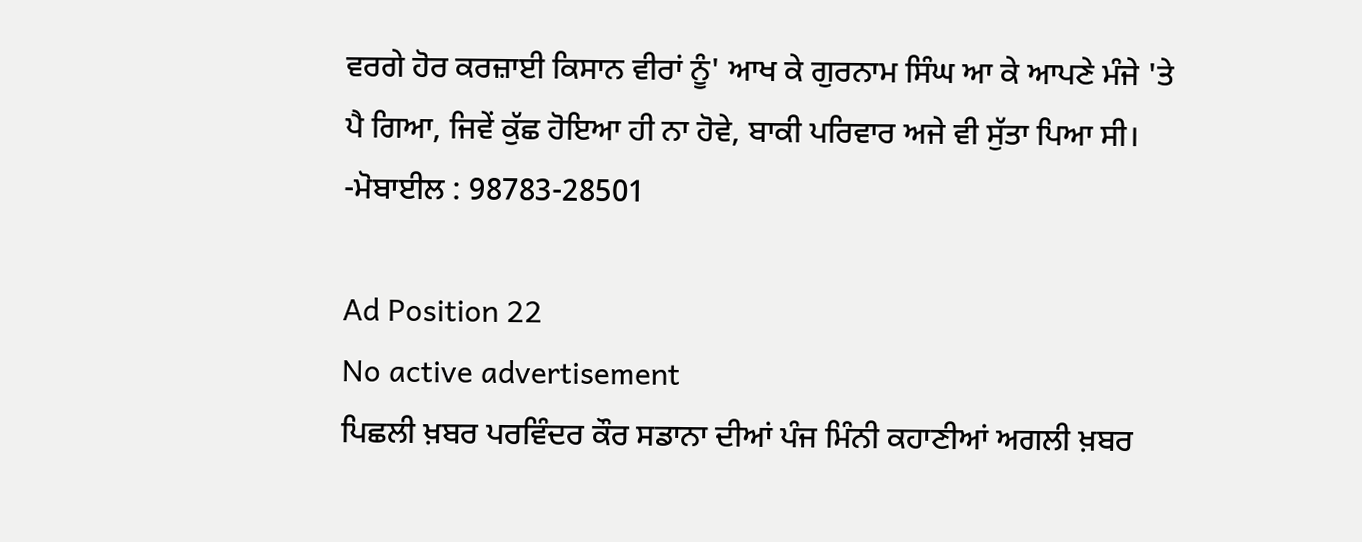ਵਰਗੇ ਹੋਰ ਕਰਜ਼ਾਈ ਕਿਸਾਨ ਵੀਰਾਂ ਨੂੰ' ਆਖ ਕੇ ਗੁਰਨਾਮ ਸਿੰਘ ਆ ਕੇ ਆਪਣੇ ਮੰਜੇ 'ਤੇ ਪੈ ਗਿਆ, ਜਿਵੇਂ ਕੁੱਛ ਹੋਇਆ ਹੀ ਨਾ ਹੋਵੇ, ਬਾਕੀ ਪਰਿਵਾਰ ਅਜੇ ਵੀ ਸੁੱਤਾ ਪਿਆ ਸੀ।
-ਮੋਬਾਈਲ : 98783-28501

Ad Position 22
No active advertisement
ਪਿਛਲੀ ਖ਼ਬਰ ਪਰਵਿੰਦਰ ਕੌਰ ਸਡਾਨਾ ਦੀਆਂ ਪੰਜ ਮਿੰਨੀ ਕਹਾਣੀਆਂ ਅਗਲੀ ਖ਼ਬਰ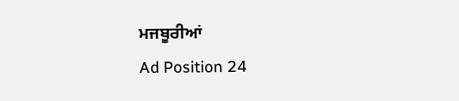ਮਜਬੂਰੀਆਂ
Ad Position 24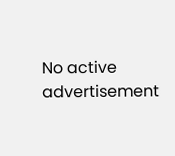No active advertisement